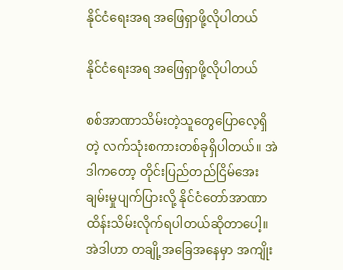နိုင်ငံရေးအရ အဖြေရှာဖို့လိုပါတယ်

နိုင်ငံရေးအရ အဖြေရှာဖို့လိုပါတယ်

စစ်အာဏာသိမ်းတဲ့သူတွေပြောလေ့ရှိတဲ့ လက်သုံးစကားတစ်ခုရှိပါတယ်။ အဲဒါကတော့ တိုင်းပြည်တည်ငြိမ်အေးချမ်းမှုပျက်ပြားလို့ နိုင်ငံတော်အာဏာထိန်းသိမ်းလိုက်ရပါတယ်ဆိုတာပေါ့။ အဲဒါဟာ တချို့အခြေအနေမှာ အကျိုး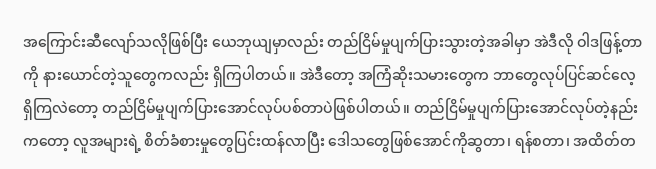အကြောင်းဆီလျော်သလိုဖြစ်ပြီး ယေဘုယျမှာလည်း တည်ငြိမ်မှုပျက်ပြားသွားတဲ့အခါမှာ အဲဒီလို ဝါဒဖြန့်တာကို နားယောင်တဲ့သူတွေကလည်း ရှိကြပါတယ်။ အဲဒီတော့ အကြံဆိုးသမားတွေက ဘာတွေလုပ်ပြင်ဆင်လေ့ရှိကြလဲတော့ တည်ငြိမ်မှုပျက်ပြားအောင်လုပ်ပစ်တာပဲဖြစ်ပါတယ်။ တည်ငြိမ်မှုပျက်ပြားအောင်လုပ်တဲ့နည်းကတော့ လူအများရဲ့ စိတ်ခံစားမှုတွေပြင်းထန်လာပြီး ဒေါသတွေဖြစ်အောင်ကိုဆွတာ၊ ရန်စတာ၊ အထိတ်တ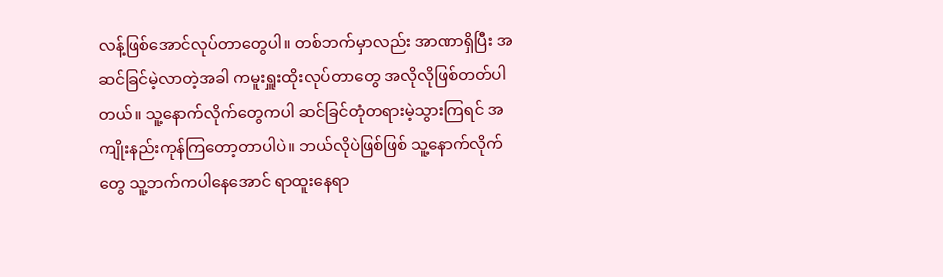လန့်ဖြစ်အောင်လုပ်တာတွေပါ။ တစ်ဘက်မှာလည်း အာဏာရှိပြီး အဆင်ခြင်မဲ့လာတဲ့အခါ ကမူးရှူးထိုးလုပ်တာတွေ အလိုလိုဖြစ်တတ်ပါတယ်။ သူ့နောက်လိုက်တွေကပါ ဆင်ခြင်တုံတရားမဲ့သွားကြရင် အကျိုးနည်းကုန်ကြတော့တာပါပဲ။ ဘယ်လိုပဲဖြစ်ဖြစ် သူ့နောက်လိုက်တွေ သူ့ဘက်ကပါနေအောင် ရာထူးနေရာ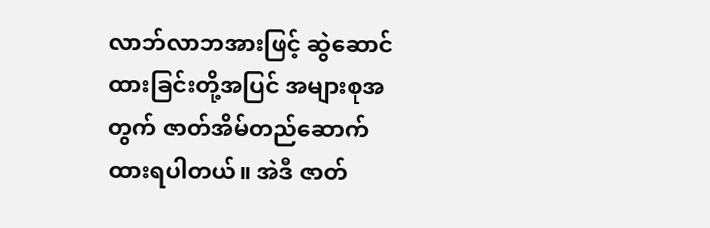လာဘ်လာဘအားဖြင့် ဆွဲဆောင်ထားခြင်းတို့အပြင် အများစုအတွက် ဇာတ်အိမ်တည်ဆောက်ထားရပါတယ်။ အဲဒီ ဇာတ်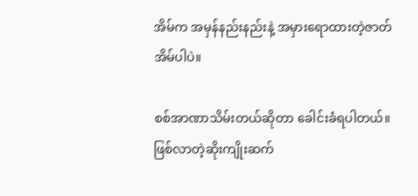အိမ်က အမှန်နည်းနည်းနဲ့ အမှားရောထားတဲ့ဇာတ်အိမ်ပါပဲ။

စစ်အာဏာသိမ်းတယ်ဆိုတာ ခေါင်းခံရပါတယ်။ ဖြစ်လာတဲ့ဆိုးကျိုးဆက်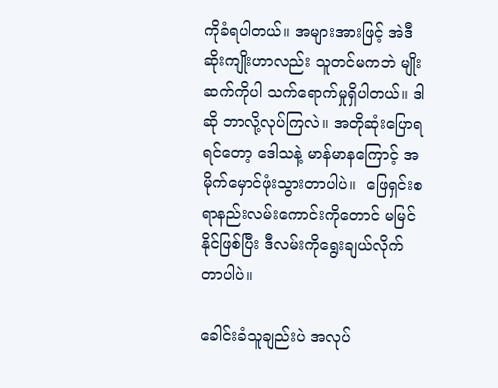ကိုခံရပါတယ်။ အများအားဖြင့် အဲဒီဆိုးကျိုးဟာလည်း သူတင်မကဘဲ မျိုးဆက်ကိုပါ သက်ရောက်မှုရှိပါတယ်။ ဒါဆို ဘာလို့လုပ်ကြလဲ။ အတိုဆုံးပြောရရင်တော့ ဒေါသနဲ့ မာန်မာနကြောင့် အမိုက်မှောင်ဖုံးသွားတာပါပဲ။  ဖြေရှင်းစရာနည်းလမ်းကောင်းကိုတောင် မမြင်နိုင်ဖြစ်ပြီး ဒီလမ်းကိုရွေးချယ်လိုက်တာပါပဲ။

ခေါင်းခံသူချည်းပဲ အလုပ်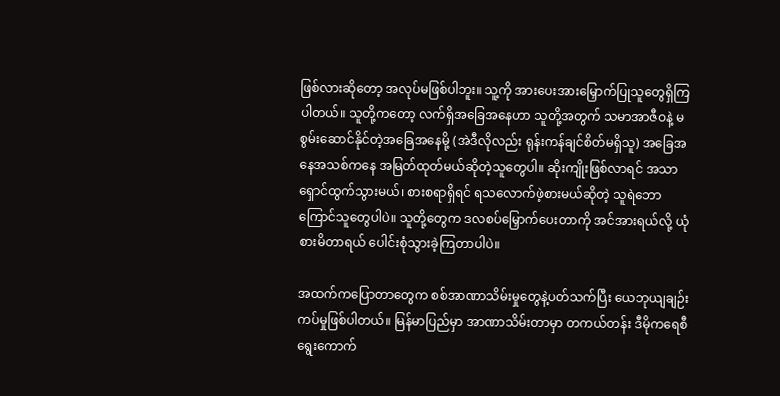ဖြစ်လားဆိုတော့ အလုပ်မဖြစ်ပါဘူး။ သူ့ကို အားပေးအားမြှောက်ပြုသူတွေရှိကြပါတယ်။ သူတို့ကတော့ လက်ရှိအခြေအနေဟာ သူတို့အတွက် သမာအာဇီဝနဲ့ မစွမ်းဆောင်နိုင်တဲ့အခြေအနေမို့ (အဲဒီလိုလည်း ရုန်းကန်ချင်စိတ်မရှိသူ) အခြေအနေအသစ်ကနေ အမြတ်ထုတ်မယ်ဆိုတဲ့သူတွေပါ။ ဆိုးကျိုးဖြစ်လာရင် အသာရှောင်ထွက်သွားမယ်၊ စားစရာရှိရင် ရသလောက်ဖဲ့စားမယ်ဆိုတဲ့ သူရဲဘောကြောင်သူတွေပါပဲ။ သူတို့တွေက ဒလစပ်မြှောက်ပေးတာကို အင်အားရယ်လို့ ယုံစားမိတာရယ် ပေါင်းစုံသွားခဲ့ကြတာပါပဲ။

အထက်ကပြောတာတွေက စစ်အာဏာသိမ်းမှုတွေနဲ့ပတ်သက်ပြီး ယေဘုယျချဉ်းကပ်မှုဖြစ်ပါတယ်။ မြန်မာပြည်မှာ အာဏာသိမ်းတာမှာ တကယ်တန်း ဒီမိုကရေစီရွေးကောက်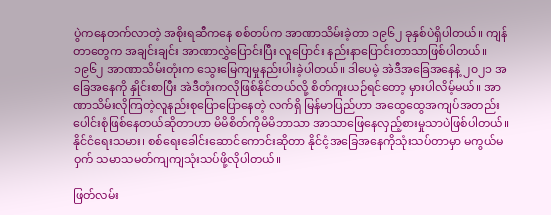ပွဲကနေတက်လာတဲ့ အစိုးရဆီကနေ စစ်တပ်က အာဏာသိမ်းခဲ့တာ ၁၉၆၂ ခုနှစ်ပဲရှိပါတယ်။ ကျန်တာတွေက အချင်းချင်း အာဏာလွှဲပြောင်းပြီး လူပြောင်း နည်းနာပြောင်းတာသာဖြစ်ပါတယ်။ ၁၉၆၂ အာဏာသိမ်းတုံးက သွေးမြေကျမှုနည်းပါးခဲ့ပါတယ်။ ဒါပေမဲ့ အဲဒီအခြေအနေနဲ့ ၂၀၂၁ အခြေအနေကို နှိုင်းစာပြီး အဲဒီတုံးကလိုဖြစ်နိုင်တယ်လို့ စိတ်ကူးယဉ်ရင်တော့ မှားပါလိမ့်မယ်။ အာဏာသိမ်းလိုကြတဲ့လူနည်းစုပြောပြောနေတဲ့ လက်ရှိ မြန်မာပြည်ဟာ အထွေထွေအကျပ်အတည်းပေါင်းစုံဖြစ်နေတယ်ဆိုတာဟာ မိမိစိတ်ကိုမိမိဘာသာ အာသာဖြေနေလှည့်စားမှုသာပဲဖြစ်ပါတယ်။ နိုင်ငံရေးသမား၊ စစ်ရေးခေါင်းဆောင်ကောင်းဆိုတာ နိုင်ငံ့အခြေအနေကိုသုံးသပ်တာမှာ မကွယ်မဝှက် သမာသမတ်ကျကျသုံးသပ်ဖို့လိုပါတယ်။

ဖြတ်လမ်း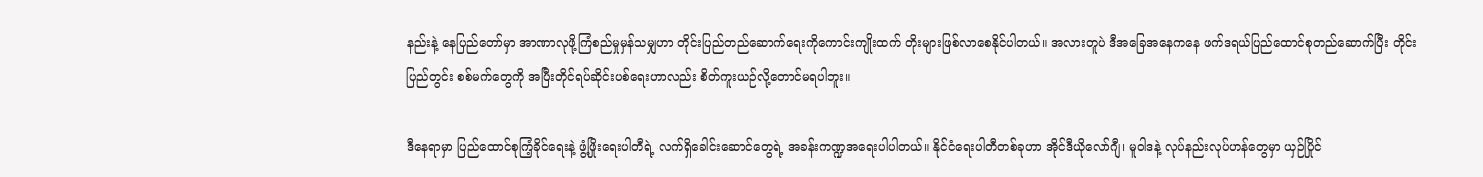နည်းနဲ့ နေပြည်တော်မှာ အာဏာလုဖို့ကြံစည်မှုမှန်သမျှဟာ တိုင်းပြည်တည်ဆောက်ရေးကိုကောင်းကျိုးထက် တိုးများဖြစ်လာစေနိုင်ပါတယ်။ အလားတူပဲ ဒီအခြေအနေကနေ ဖက်ဒရယ်ပြည်ထောင်စုတည်ဆောက်ပြီး တိုင်းပြည်တွင်း စစ်မက်တွေကို အပြီးတိုင်ရပ်ဆိုင်းပစ်ရေးဟာလည်း စိတ်ကူးယဉ်လို့တောင်မရပါဘူး။

ဒီနေရာမှာ ပြည်ထောင်စုကြံ့ခိုင်ရေးနဲ့ ဖွံ့ဖြိုးရေးပါတီရဲ့ လက်ရှိခေါင်းဆောင်တွေရဲ့ အခန်းကဏ္ဍအရေးပါပါတယ်။ နိုင်ငံရေးပါတီတစ်ခုဟာ အိုင်ဒီယိုလော်ဂျီ၊ မူဝါဒနဲ့ လုပ်နည်းလုပ်ဟန်တွေမှာ ယှဉ်ပြိုင်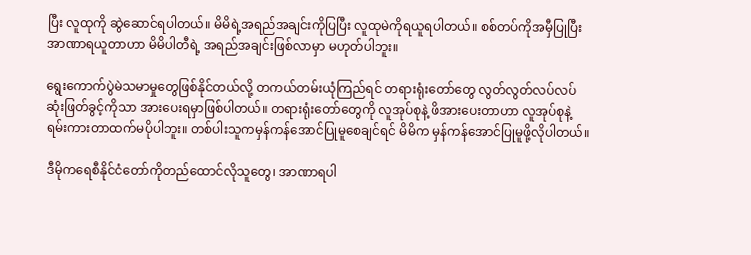ပြီး လူထုကို ဆွဲဆောင်ရပါတယ်။ မိမိရဲ့အရည်အချင်းကိုပြပြီး လူထုမဲကိုရယူရပါတယ်။ စစ်တပ်ကိုအမှီပြုပြီး အာဏာရယူတာဟာ မိမိပါတီရဲ့ အရည်အချင်းဖြစ်လာမှာ မဟုတ်ပါဘူး။

ရွေးကောက်ပွဲမဲသမာမှုတွေဖြစ်နိုင်တယ်လို့ တကယ်တမ်းယုံကြည်ရင် တရားရုံးတော်တွေ လွတ်လွတ်လပ်လပ်ဆုံးဖြတ်ခွင့်ကိုသာ အားပေးရမှာဖြစ်ပါတယ်။ တရားရုံးတော်တွေကို လူအုပ်စုနဲ့ ဖိအားပေးတာဟာ လူအုပ်စုနဲ့ရမ်းကားတာထက်မပိုပါဘူး။ တစ်ပါးသူကမှန်ကန်အောင်ပြုမူစေချင်ရင် မိမိက မှန်ကန်အောင်ပြုမူဖို့လိုပါတယ်။

ဒီမိုကရေစီနိုင်ငံတော်ကိုတည်ထောင်လိုသူတွေ၊ အာဏာရပါ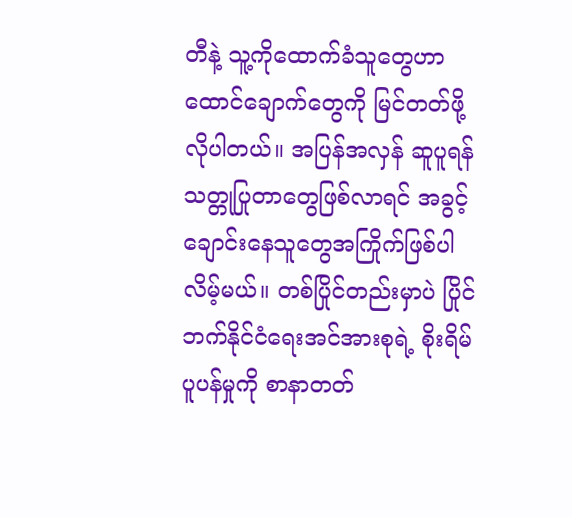တီနဲ့ သူ့ကိုထောက်ခံသူတွေဟာ ထောင်ချောက်တွေကို မြင်တတ်ဖို့လိုပါတယ်။ အပြန်အလှန် ဆူပူရန်သတ္တုပြုတာတွေဖြစ်လာရင် အခွင့်ချောင်းနေသူတွေအကြိုက်ဖြစ်ပါလိမ့်မယ်။ တစ်ပြိုင်တည်းမှာပဲ ပြိုင်ဘက်နိုင်ငံရေးအင်အားစုရဲ့ စိုးရိမ်ပူပန်မှုကို စာနာတတ်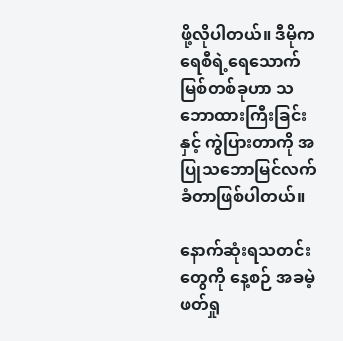ဖို့လိုပါတယ်။ ဒီမိုကရေစီရဲ့ရေသောက်မြစ်တစ်ခုဟာ သဘောထားကြီးခြင်းနှင့် ကွဲပြားတာကို အပြုသဘောမြင်လက်ခံတာဖြစ်ပါတယ်။

နောက်ဆုံးရသတင်းတွေကို နေ့စဉ် အခမဲ့ဖတ်ရှု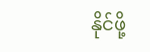နိုင်ဖို့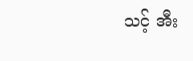သင့် အီး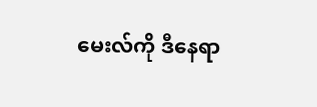မေးလ်ကို ဒီနေရာ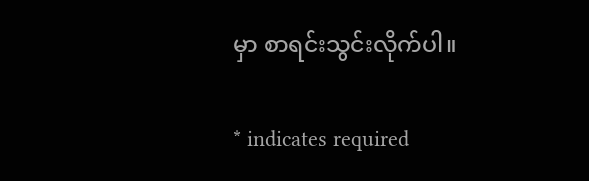မှာ စာရင်းသွင်းလိုက်ပါ။

* indicates required